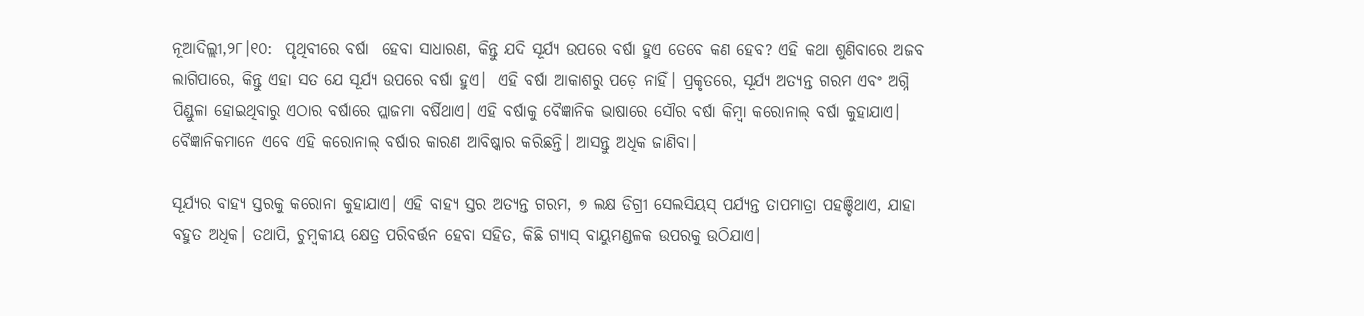ନୂଆଦିଲ୍ଲୀ,୨୮।୧୦:  ପୃଥିବୀରେ ବର୍ଷା  ହେବା ସାଧାରଣ, କିନ୍ତୁ ଯଦି ସୂର୍ଯ୍ୟ ଉପରେ ବର୍ଷା ହୁଏ ତେବେ କଣ ହେବ? ଏହି କଥା ଶୁଣିବାରେ ଅଜବ ଲାଗିପାରେ, କିନ୍ତୁ ଏହା ସତ ଯେ ସୂର୍ଯ୍ୟ ଉପରେ ବର୍ଷା ହୁଏ।  ଏହି ବର୍ଷା ଆକାଶରୁ ପଡ଼େ ନାହିଁ। ପ୍ରକୃତରେ, ସୂର୍ଯ୍ୟ ଅତ୍ୟନ୍ତ ଗରମ ଏବଂ ଅଗ୍ନି ପିଣ୍ଡୁଳା ହୋଇଥିବାରୁ ଏଠାର ବର୍ଷାରେ ପ୍ଲାଜମା ବର୍ଷିଥାଏ। ଏହି ବର୍ଷାକୁ ବୈଜ୍ଞାନିକ ଭାଷାରେ ସୌର ବର୍ଷା କିମ୍ବା କରୋନାଲ୍ ବର୍ଷା କୁହାଯାଏ। ବୈଜ୍ଞାନିକମାନେ ଏବେ ଏହି କରୋନାଲ୍ ବର୍ଷାର କାରଣ ଆବିଷ୍କାର କରିଛନ୍ତି। ଆସନ୍ତୁ ଅଧିକ ଜାଣିବା।

ସୂର୍ଯ୍ୟର ବାହ୍ୟ ସ୍ତରକୁ କରୋନା କୁହାଯାଏ। ଏହି ବାହ୍ୟ ସ୍ତର ଅତ୍ୟନ୍ତ ଗରମ, ୭ ଲକ୍ଷ ଡିଗ୍ରୀ ସେଲସିୟସ୍ ପର୍ଯ୍ୟନ୍ତ ତାପମାତ୍ରା ପହଞ୍ଚିଥାଏ, ଯାହା ବହୁତ ଅଧିକ। ତଥାପି, ଚୁମ୍ବକୀୟ କ୍ଷେତ୍ର ପରିବର୍ତ୍ତନ ହେବା ସହିତ, କିଛି ଗ୍ୟାସ୍ ବାୟୁମଣ୍ଡଳକ ଉପରକୁ ଉଠିଯାଏ।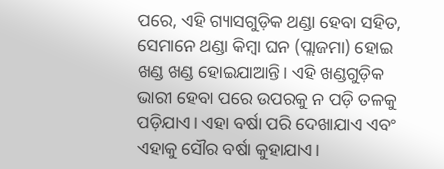ପରେ, ଏହି ଗ୍ୟାସଗୁଡ଼ିକ ଥଣ୍ଡା ହେବା ସହିତ, ସେମାନେ ଥଣ୍ଡା କିମ୍ବା ଘନ (ପ୍ଲାଜମା) ହୋଇ ଖଣ୍ଡ ଖଣ୍ଡ ହୋଇଯାଆନ୍ତି। ଏହି ଖଣ୍ଡଗୁଡ଼ିକ ଭାରୀ ହେବା ପରେ ଉପରକୁ ନ ପଡ଼ି ତଳକୁ ପଡ଼ିଯାଏ। ଏହା ବର୍ଷା ପରି ଦେଖାଯାଏ ଏବଂ ଏହାକୁ ସୌର ବର୍ଷା କୁହାଯାଏ।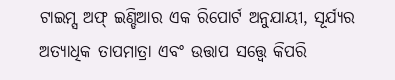ଟାଇମ୍ସ ଅଫ୍ ଇଣ୍ଡିଆର ଏକ ରିପୋର୍ଟ ଅନୁଯାୟୀ, ସୂର୍ଯ୍ୟର ଅତ୍ୟାଧିକ ତାପମାତ୍ରା ଏବଂ ଉତ୍ତାପ ସତ୍ତ୍ୱେ କିପରି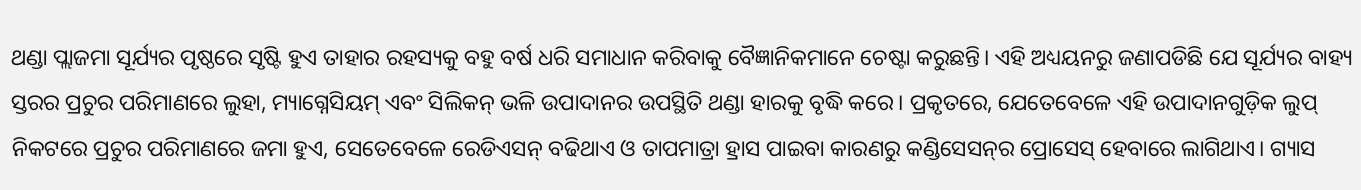ଥଣ୍ଡା ପ୍ଲାଜମା ସୂର୍ଯ୍ୟର ପୃଷ୍ଠରେ ସୃଷ୍ଟି ହୁଏ ତାହାର ରହସ୍ୟକୁ ବହୁ ବର୍ଷ ଧରି ସମାଧାନ କରିବାକୁ ବୈଜ୍ଞାନିକମାନେ ଚେଷ୍ଟା କରୁଛନ୍ତି। ଏହି ଅଧ୍ୟୟନରୁ ଜଣାପଡିଛି ଯେ ସୂର୍ଯ୍ୟର ବାହ୍ୟ ସ୍ତରର ପ୍ରଚୁର ପରିମାଣରେ ଲୁହା, ମ୍ୟାଗ୍ନେସିୟମ୍ ଏବଂ ସିଲିକନ୍ ଭଳି ଉପାଦାନର ଉପସ୍ଥିତି ଥଣ୍ଡା ହାରକୁ ବୃଦ୍ଧି କରେ। ପ୍ରକୃତରେ, ଯେତେବେଳେ ଏହି ଉପାଦାନଗୁଡ଼ିକ ଲୁପ୍ ନିକଟରେ ପ୍ରଚୁର ପରିମାଣରେ ଜମା ହୁଏ, ସେତେବେଳେ ରେଡିଏସନ୍ ବଢିଥାଏ ଓ ତାପମାତ୍ରା ହ୍ରାସ ପାଇବା କାରଣରୁ କଣ୍ଡିସେସନ୍‌ର ପ୍ରୋସେସ୍‌ ହେବାରେ ଲାଗିଥାଏ। ଗ୍ୟାସ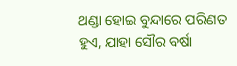ଥଣ୍ଡା ହୋଇ ବୁନ୍ଦାରେ ପରିଣତ ହୁଏ, ଯାହା ସୌର ବର୍ଷା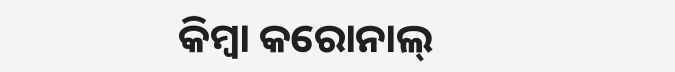କିମ୍ବା କରୋନାଲ୍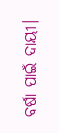ବର୍ଷା ପାଇଁ ଦାୟୀ।